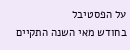על הפסטיבל
בחודש מאי השנה התקיים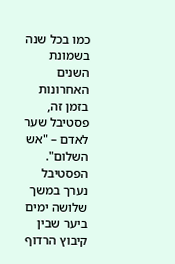כמו בכל שנה בשמונת השנים האחרונות בזמן זה, פסטיבל שער לאדם – "אש השלום". הפסטיבל נערך במשך שלושה ימים ביער שבין קיבוץ הרדוף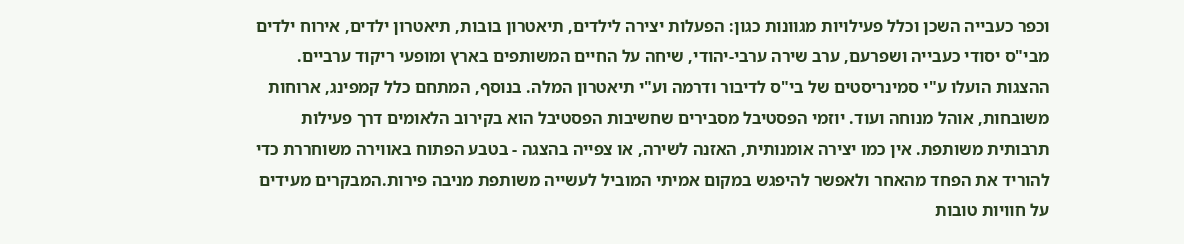וכפר כעבייה השכן וכלל פעילויות מגוונות כגון: הפעלות יצירה לילדים, תיאטרון בובות, תיאטרון ילדים, אירוח ילדים מבי"ס יסודי כעבייה ושפרעם, ערב שירה ערבי-יהודי, שיחה על החיים המשותפים בארץ ומופעי ריקוד ערביים. ההצגות הועלו ע"י סמינריסטים של בי"ס לדיבור ודרמה וע"י תיאטרון המלה. בנוסף, המתחם כלל קמפינג, ארוחות משובחות, אוהל מנוחה ועוד. יוזמי הפסטיבל מסבירים שחשיבות הפסטיבל הוא בקירוב הלאומים דרך פעילות תרבותית משותפת. אין כמו יצירה אומנותית, האזנה לשירה, או צפייה בהצגה - בטבע הפתוח באווירה משוחררת כדי להוריד את הפחד מהאחר ולאפשר להיפגש במקום אמיתי המוביל לעשייה משותפת מניבה פירות.המבקרים מעידים על חוויות טובות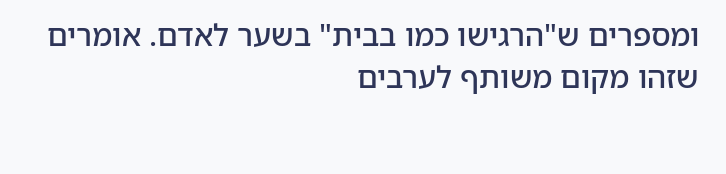ומספרים ש"הרגישו כמו בבית" בשער לאדם. אומרים שזהו מקום משותף לערבים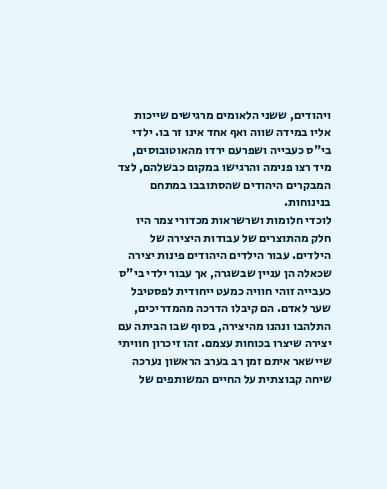ויהודים, ששני הלאומים מרגישים שייכות אליו במידה שווה ואף אחד אינו זר בו. ילדי בי"ס כעבייה ושפרעם ירדו מהאוטובוסים, מיד רצו פנימה והרגישו במקום כבשלהם, לצד המבקרים היהודים שהסתובבו במתחם בנינוחות.
לוכדי חלומות ושרשראות מכדורי צמר היו חלק מהתוצרים של עבודות היצירה של הילדים. עבור הילדים היהודים פינות יצירה שכאלה הן עניין שבשגרה, אך עבור ילדי בי"ס כעבייה זוהי חוויה כמעט ייחודית לפסטיבל שער לאדם. הם קיבלו הדרכה מהמדריכים, התלהבו ונהנו מהיצירה, בסוף שבו הביתה עם יצירה שיצרו בכוחות עצמם. זהו זיכרון חוויתי שיישאר איתם זמן רב בערב הראשון נערכה שיחה קבוצתית על החיים המשותפים של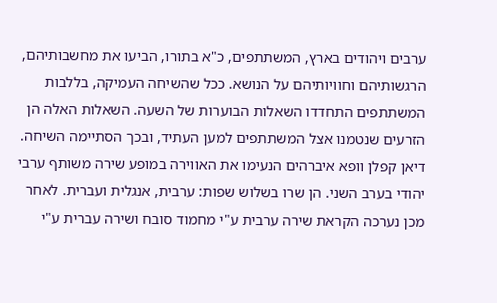ערבים ויהודים בארץ, המשתתפים, כ"א בתורו, הביעו את מחשבותיהם, הרגשותיהם וחוויותיהם על הנושא. ככל שהשיחה העמיקה, בללבות המשתתפים התחדדו השאלות הבוערות של השעה. השאלות האלה הן הזרעים שנטמנו אצל המשתתפים למען העתיד, ובכך הסתיימה השיחה.
דיאן קפלן וופא איברהים הנעימו את האווירה במופע שירה משותף ערבי יהודי בערב השני. הן שרו בשלוש שפות: ערבית, אנגלית ועברית. לאחר מכן נערכה הקראת שירה ערבית ע"י מחמוד סובח ושירה עברית ע"י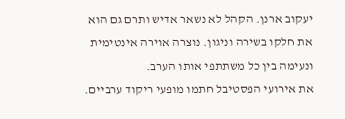יעקוב ארנן. הקהל לא נשאר אדיש ותרם גם הוא את חלקו בשירה וניגון. נוצרה אוירה אינטימית ונעימה בין כל משתתפי אותו הערב.
את אירועי הפסטיבל חתמו מופעי ריקוד ערביים.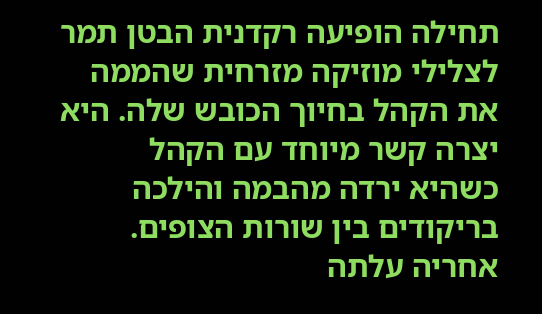תחילה הופיעה רקדנית הבטן תמר לצלילי מוזיקה מזרחית שהממה את הקהל בחיוך הכובש שלה. היא יצרה קשר מיוחד עם הקהל כשהיא ירדה מהבמה והילכה בריקודים בין שורות הצופים. אחריה עלתה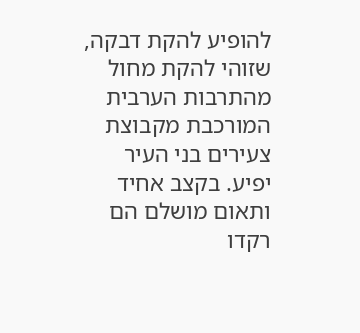להופיע להקת דבקה, שזוהי להקת מחול מהתרבות הערבית המורכבת מקבוצת צעירים בני העיר יפיע. בקצב אחיד ותאום מושלם הם רקדו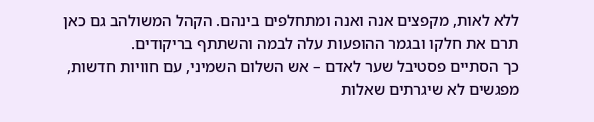ללא לאות, מקפצים אנה ואנה ומתחלפים בינהם. הקהל המשולהב גם כאן תרם את חלקו ובגמר ההופעות עלה לבמה והשתתף בריקודים.
כך הסתיים פסטיבל שער לאדם – אש השלום השמיני, עם חוויות חדשות, מפגשים לא שיגרתים שאלות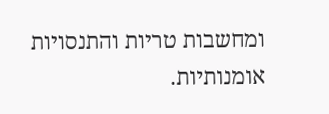ומחשבות טריות והתנסויות אומנותיות.